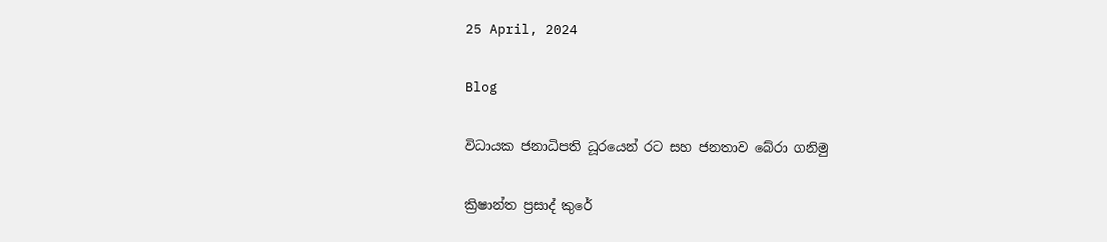25 April, 2024

Blog

විධායක ජනාධිපති ධූරයෙන් රට සහ ජනතාව බේරා ගනිමු

ක්‍රිෂාන්ත ප්‍රසාද් කුරේ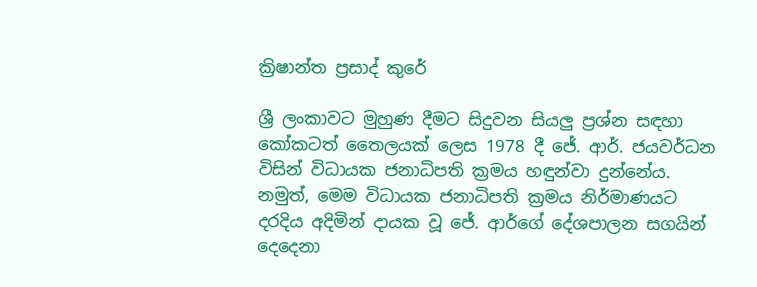ක්‍රිෂාන්ත ප්‍රසාද් කුරේ

ශ්‍රී ලංකාවට මුහුණ දීමට සිදුවන සියලු ප්‍රශ්න සඳහා කෝකටත් තෛලයක් ලෙස 1978 දී ජේ. ආර්. ජයවර්ධන විසින් විධායක ජනාධිපති ක්‍රමය හඳුන්වා දුන්නේය. නමුත්, මෙම විධායක ජනාධිපති ක්‍රමය නිර්මාණයට දරදිය අදිමින් දායක වූ ජේ. ආර්ගේ දේශපාලන සගයින් දෙදෙනා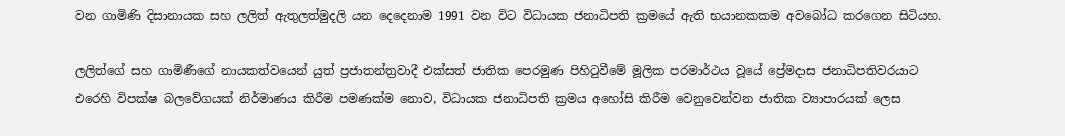වන ගාමිණි දිසානායක සහ ලලිත් ඇතුලත්මුදලි යන දෙදෙනාම 1991 වන විට විධායක ජනාධිපති ක්‍රමයේ ඇති භයානකකම අවබෝධ කරගෙන සිටියහ.

ලලිත්ගේ සහ ගාමිණීගේ නායකත්වයෙන් යුත් ප්‍රජාතන්ත්‍රවාදී එක්සත් ජාතික පෙරමුණ පිහිටුවීමේ මූලික පරමාර්ථය වූයේ ප්‍රේමදාස ජනාධිපතිවරයාට එරෙහි විපක්ෂ බලවේගයක් නිර්මාණය කිරීම පමණක්ම නොව, විධායක ජනාධිපති ක්‍රමය අහෝසි කිරීම වෙනුවෙන්වන ජාතික ව්‍යාපාරයක් ලෙස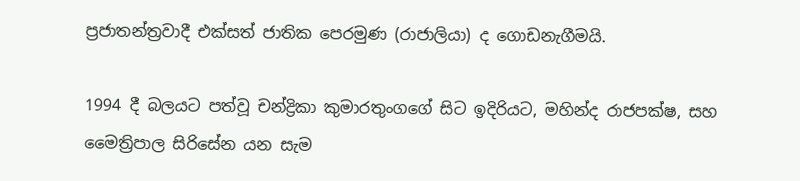ප්‍රජාතන්ත්‍රවාදී එක්සත් ජාතික පෙරමුණ (රාජාලියා) ද ගොඩනැගීමයි.

1994 දී බලයට පත්වූ චන්ද්‍රිකා කුමාරතුංගගේ සිට ඉදිරියට, මහින්ද රාජපක්ෂ, සහ මෛත්‍රිපාල සිරිසේන යන සැම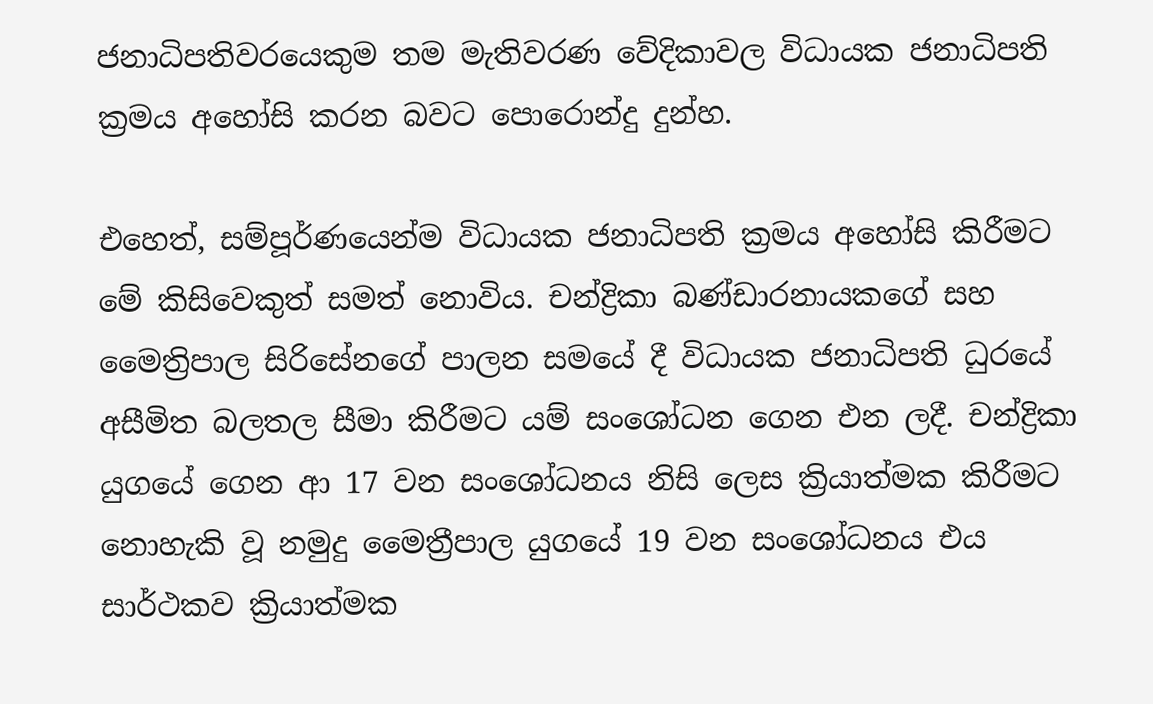ජනාධිපතිවරයෙකුම තම මැතිවරණ වේදිකාවල විධායක ජනාධිපති ක්‍රමය අහෝසි කරන බවට පොරොන්දු දුන්හ.

එහෙත්, සම්පූර්ණයෙන්ම විධායක ජනාධිපති ක්‍රමය අහෝසි කිරීමට මේ කිසිවෙකුත් සමත් නොවිය. චන්ද්‍රිකා බණ්ඩාරනායකගේ සහ මෛත්‍රිපාල සිරිසේනගේ පාලන සමයේ දී විධායක ජනාධිපති ධුරයේ අසීමිත බලතල සීමා කිරීමට යම් සංශෝධන ගෙන එන ලදී. චන්ද්‍රිකා යුගයේ ගෙන ආ 17 වන සංශෝධනය නිසි ලෙස ක්‍රියාත්මක කිරීමට නොහැකි වූ නමුදු මෛත්‍රීපාල යුගයේ 19 වන සංශෝධනය එය සාර්ථකව ක්‍රියාත්මක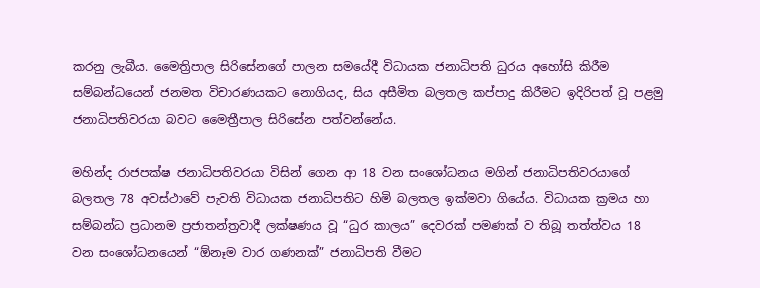කරනු ලැබීය. මෛත්‍රිපාල සිරිසේනගේ පාලන සමයේදී විධායක ජනාධිපති ධුරය අහෝසි කිරීම සම්බන්ධයෙන් ජනමත විචාරණයකට නොගියද, සිය අසීමිත බලතල කප්පාදු කිරීමට ඉදිරිපත් වූ පළමු ජනාධිපතිවරයා බවට මෛත්‍රීපාල සිරිසේන පත්වන්නේය.

මහින්ද රාජපක්ෂ ජනාධිපතිවරයා විසින් ගෙන ආ 18 වන සංශෝධනය මගින් ජනාධිපතිවරයාගේ බලතල 78 අවස්ථාවේ පැවති විධායක ජනාධිපතිට හිමි බලතල ඉක්මවා ගියේය. විධායක ක්‍රමය හා සම්බන්ධ ප්‍රධානම ප්‍රජාතන්ත්‍රවාදී ලක්ෂණය වූ “ධුර කාලය” දෙවරක් පමණක් ව තිබූ තත්ත්වය 18 වන සංශෝධනයෙන් “ඕනෑම වාර ගණනක්” ජනාධිපති වීමට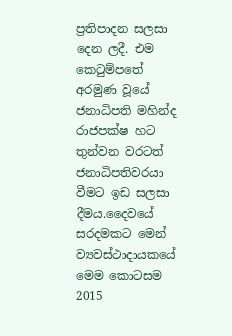ප්‍රතිපාදන සලසා දෙන ලදී. එම කෙටුම්පතේ අරමුණ වූයේ ජනාධිපති මහින්ද රාජපක්ෂ හට තුන්වන වරටත් ජනාධිපතිවරයා වීමට ඉඩ සලසා දීමය.දෛවයේ සරදමකට මෙන් ව්‍යවස්ථාදායකයේ මෙම කොටසම 2015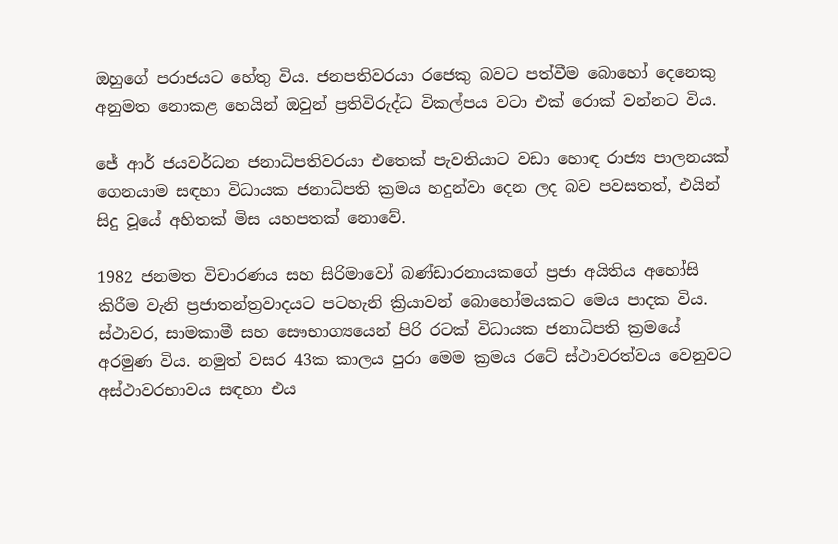ඔහුගේ පරාජයට හේතු විය. ජනපතිවරයා රජෙකු බවට පත්වීම බොහෝ දෙනෙකු අනුමත නොකළ හෙයින් ඔවුන් ප්‍රතිවිරුද්ධ විකල්පය වටා එක්‍ රොක් වන්නට විය.

ජේ ආර් ජයවර්ධන ජනාධිපතිවරයා එතෙක් පැවතියාට වඩා හොඳ රාජ්‍ය පාලනයක් ගෙනයාම සඳහා විධායක ජනාධිපති ක්‍රමය හදුන්වා දෙන ලද බව පවසතත්, එයින් සිදු වූයේ අහිතක් මිස යහපතක් නොවේ.

1982 ජනමත විචාරණය සහ සිරිමාවෝ බණ්ඩාරනායකගේ ප්‍රජා අයිතිය අහෝසි කිරීම වැනි ප්‍රජාතන්ත්‍රවාදයට පටහැනි ක්‍රියාවන් බොහෝමයකට මෙය පාදක විය. ස්ථාවර, සාමකාමී සහ සෞභාග්‍යයෙන් පිරි රටක් විධායක ජනාධිපති ක්‍රමයේ අරමුණ විය. නමුත් වසර 43ක කාලය පුරා මෙම ක්‍රමය රටේ ස්ථාවරත්වය වෙනුවට අස්ථාවරභාවය සඳහා එය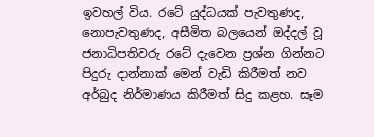ඉවහල් විය. රටේ යුද්ධයක් පැවතුණද, නොපැවතුණද, අසීමිත බලයෙන් ඔද්දල් වූ ජනාධිපතිවරු රටේ දැවෙන ප්‍රශ්න ගින්නට පිදුරු දාන්නාක් මෙන් වැඩි කිරීමත් නව අර්බුද නිර්මාණය කිරීමත් සිදු කළහ. සෑම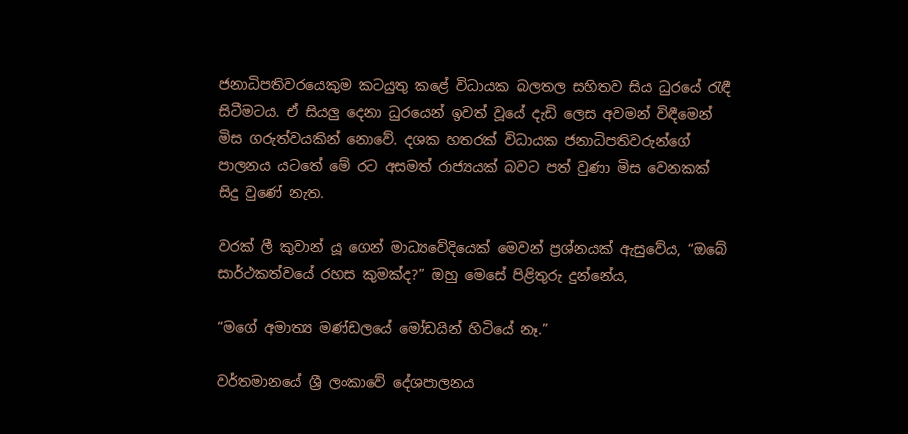ජනාධිපතිවරයෙකුම කටයුතු කළේ විධායක බලතල සහිතව සිය ධුරයේ රැඳී සිටීමටය. ඒ සියලු දෙනා ධුරයෙන් ඉවත් වූයේ දැඩි ලෙස අවමන් විඳීමෙන් මිස ගරුත්වයකින් නොවේ. දශක හතරක් විධායක ජනාධිපතිවරුන්ගේ පාලනය යටතේ මේ රට අසමත් රාජ්‍යයක් බවට පත් වුණා මිස වෙනකක් සිදු වුණේ නැත.

වරක් ලී කුවාන් යූ ගෙන් මාධ්‍යවේදියෙක් මෙවන් ප්‍රශ්නයක් ඇසුවේය, “ඔබේ සාර්ථකත්වයේ රහස කුමක්ද?” ඔහු මෙසේ පිළිතුරු දුන්නේය,

“මගේ අමාත්‍ය මණ්ඩලයේ මෝඩයින් හිටියේ නෑ.”

වර්තමානයේ ශ්‍රී ලංකාවේ දේශපාලනය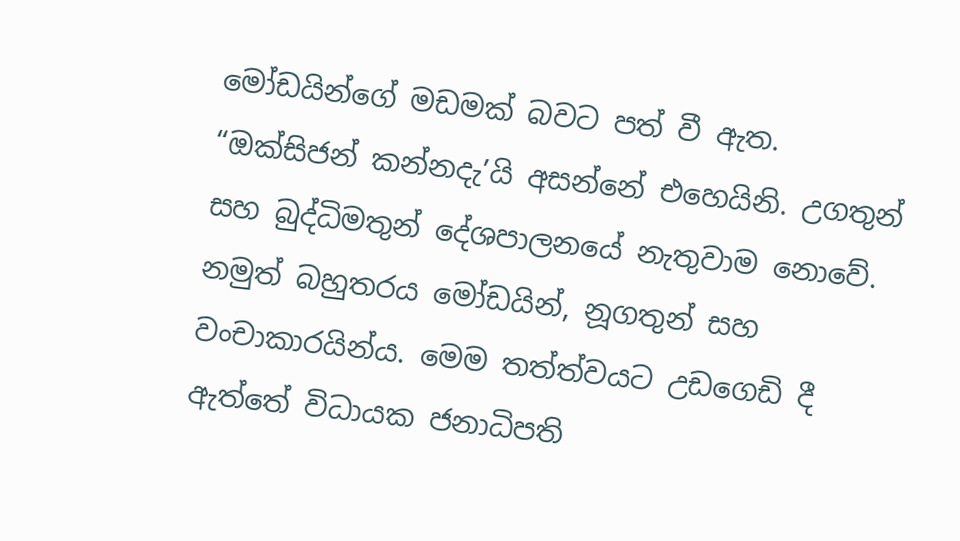මෝඩයින්ගේ මඩමක් බවට පත් වී ඇත. “ඔක්සිජන් කන්නදැ’යි අසන්නේ එහෙයිනි. උගතුන් සහ බුද්ධිමතුන් දේශපාලනයේ නැතුවාම නොවේ. නමුත් බහුතරය මෝඩයින්, නූගතුන් සහ වංචාකාරයින්ය. මෙම තත්ත්වයට උඩගෙඩි දී ඇත්තේ විධායක ජනාධිපති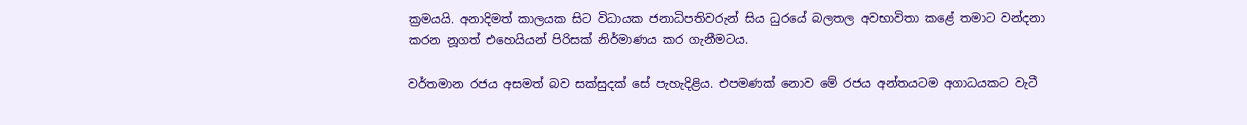ක්‍රමයයි. අනාදිමත් කාලයක සිට විධායක ජනාධිපතිවරුන් සිය ධුරයේ බලතල අවභාවිතා කළේ තමාට වන්දනා කරන නූගත් එහෙයියන් පිරිසක් නිර්මාණය කර ගැනීමටය.

වර්තමාන රජය අසමත් බව සක්සුදක් සේ පැහැදිළිය. එපමණක් නොව මේ රජය අන්තයටම අගාධයකට වැටී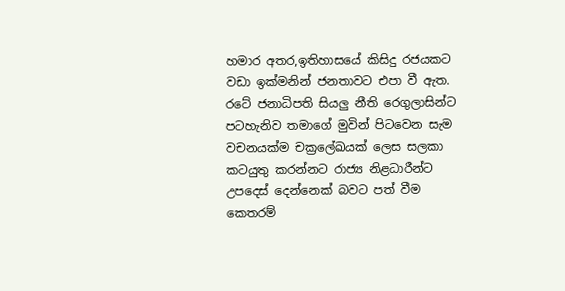හමාර අතර,ඉතිහාසයේ කිසිදු රජයකට වඩා ඉක්මනින් ජනතාවට එපා වී ඇත. රටේ ජනාධිපති සියලු නීති රෙගුලාසින්ට පටහැනිව තමාගේ මුවින් පිටවෙන සැම වචනයක්ම චක්‍රලේඛයක් ලෙස සලකා කටයුතු කරන්නට රාජ්‍ය නිළධාරීන්ට උපදෙස් දෙන්නෙක් බවට පත් වීම කෙතරම්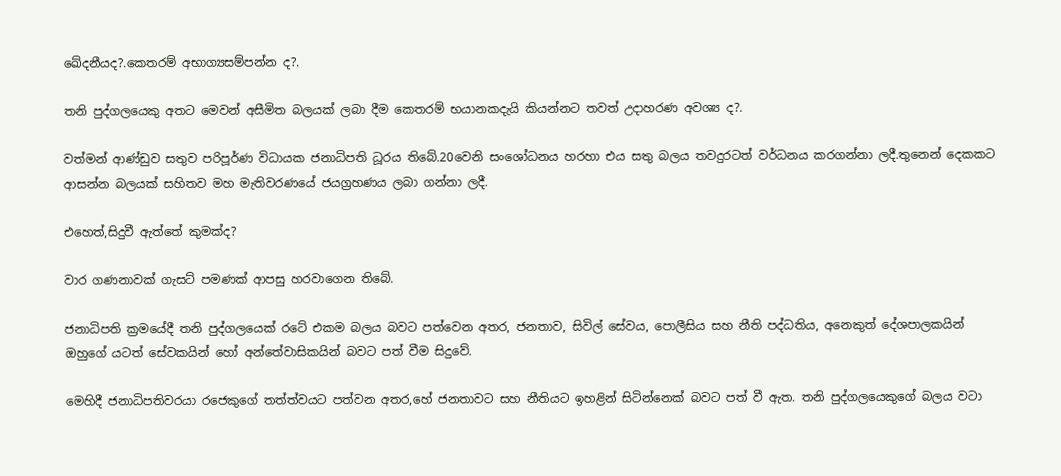ඛේදනීයද?.කෙතරම් අභාග්‍යසම්පන්න ද?.

තනි පුද්ගලයෙකු අතට මෙවන් අසීමිත බලයක් ලබා දීම කෙතරම් භයානකදැයි කියන්නට තවත් උදාහරණ අවශ්‍ය ද?.

වත්මන් ආණ්ඩුව සතුව පරිපූර්ණ විධායක ජනාධිපති ධූරය තිබේ.20වෙනි සංශෝධනය හරහා එය සතු බලය තවදුරටත් වර්ධනය කරගන්නා ලදී.තුනෙන් දෙකකට ආසන්න බලයක් සහිතව මහ මැතිවරණයේ ජයග්‍රහණය ලබා ගන්නා ලදී.

එහෙත්,සිදුවී ඇත්තේ කුමක්ද?

වාර ගණනාවක් ගැසට් පමණක් ආපසු හරවාගෙන තිබේ.

ජනාධිපති ක්‍රමයේදී තනි පුද්ගලයෙක් රටේ එකම බලය බවට පත්වෙන අතර, ජනතාව, සිවිල් සේවය, පොලීසිය සහ නීති පද්ධතිය, අනෙකුත් දේශපාලකයින් ඔහුගේ යටත් සේවකයින් හෝ අන්තේවාසිකයින් බවට පත් වීම සිදුවේ.

මෙහිදී ජනාධිපතිවරයා රජෙකුගේ තත්ත්වයට පත්වන අතර,හේ ජනතාවට සහ නීතියට ඉහළින් සිටින්නෙක් බවට පත් වී ඇත. තනි පුද්ගලයෙකුගේ බලය වටා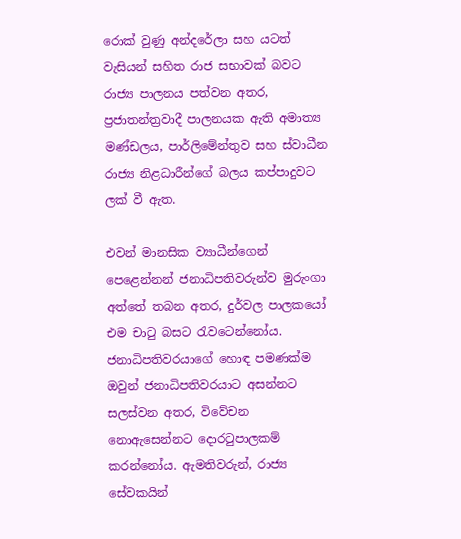රොක් වුණු අන්දරේලා සහ යටත් වැසියන් සහිත රාජ සභාවක් බවට රාජ්‍ය පාලනය පත්වන අතර, ප්‍රජාතන්ත්‍රවාදී පාලනයක ඇති අමාත්‍ය මණ්ඩලය, පාර්ලිමේන්තුව සහ ස්වාධීන රාජ්‍ය නිළධාරීන්ගේ බලය කප්පාදුවට ලක් වී ඇත.

එවන් මානසික ව්‍යාධීන්ගෙන් පෙළෙන්නන් ජනාධිපතිවරුන්ව මුරුංගා අත්තේ තබන අතර, දුර්වල පාලකයෝ එම චාටු බසට රැවටෙන්නෝය. ජනාධිපතිවරයාගේ හොඳ පමණක්ම ඔවුන් ජනාධිපතිවරයාට අසන්නට සලස්වන අතර, විවේචන නොඇසෙන්නට දොරටුපාලකම් කරන්නෝය. ඇමතිවරුන්, රාජ්‍ය සේවකයින්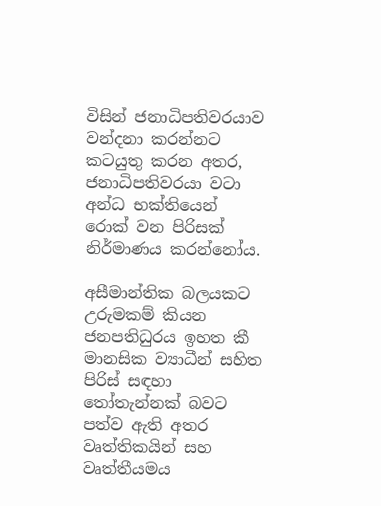විසින් ජනාධිපතිවරයාව වන්දනා කරන්නට කටයුතු කරන අතර, ජනාධිපතිවරයා වටා අන්ධ භක්තියෙන් රොක් වන පිරිසක් නිර්මාණය කරන්නෝය.

අසීමාන්තික බලයකට උරුමකම් කියන ජනපතිධුරය ඉහත කී මානසික ව්‍යාධීන් සහිත පිරිස් සඳහා තෝතැන්නක් බවට පත්ව ඇති අතර වෘත්තිකයින් සහ වෘත්තීයමය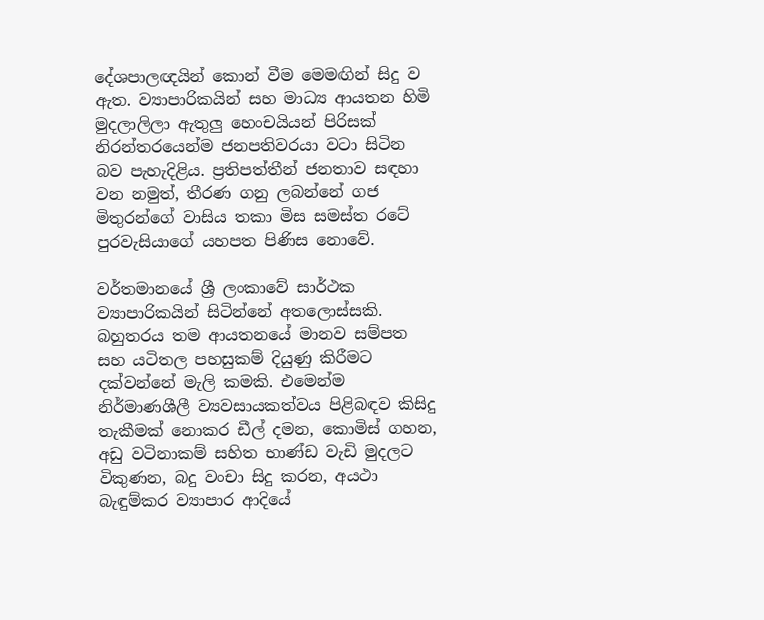දේශපාලඥයින් කොන් වීම මෙමඟින් සිදු ව ඇත. ව්‍යාපාරිකයින් සහ මාධ්‍ය ආයතන හිමි මුදලාලිලා ඇතුලු හෙංචයියන් පිරිසක් නිරන්තරයෙන්ම ජනපතිවරයා වටා සිටින බව පැහැදිළිය. ප්‍රතිපත්තීන් ජනතාව සඳහා වන නමුත්, තීරණ ගනු ලබන්නේ ගජ මිතුරන්ගේ වාසිය තකා මිස සමස්ත රටේ පුරවැසියාගේ යහපත පිණිස නොවේ.

වර්තමානයේ ශ්‍රී ලංකාවේ සාර්ථක ව්‍යාපාරිකයින් සිටින්නේ අතලොස්සකි. බහුතරය තම ආයතනයේ මානව සම්පත සහ යටිතල පහසුකම් දියුණු කිරීමට දක්වන්නේ මැලි කමකි. එමෙන්ම නිර්මාණශීලී ව්‍යවසායකත්වය පිළිබඳව කිසිදු තැකීමක් නොකර ඩීල් දමන, කොමිස් ගහන, අඩු වටිනාකම් සහිත භාණ්ඩ වැඩි මුදලට විකුණන, බදු වංචා සිදු කරන, අයථා බැඳුම්කර ව්‍යාපාර ආදියේ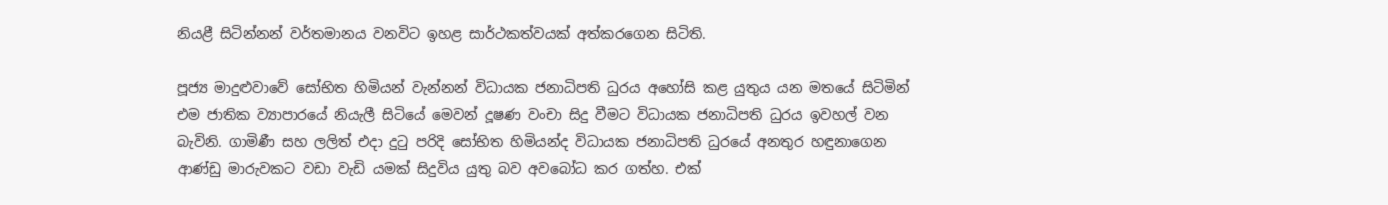නියළී සිටින්නන් වර්තමානය වනවිට ඉහළ සාර්ථකත්වයක් අත්කරගෙන සිටිති.

පූජ්‍ය මාදුළුවාවේ සෝභිත හිමියන් වැන්නන් විධායක ජනාධිපති ධුරය අහෝසි කළ යුතුය යන මතයේ සිටිමින් එම ජාතික ව්‍යාපාරයේ නියැලී සිටියේ මෙවන් දූෂණ වංචා සිදු වීමට විධායක ජනාධිපති ධුරය ඉවහල් වන බැවිනි. ගාමිණී සහ ලලිත් එදා දුටු පරිදි සෝභිත හිමියන්ද විධායක ජනාධිපති ධුරයේ අනතුර හඳුනාගෙන ආණ්ඩු මාරුවකට වඩා වැඩි යමක් සිදුවිය යුතු බව අවබෝධ කර ගත්හ. එක්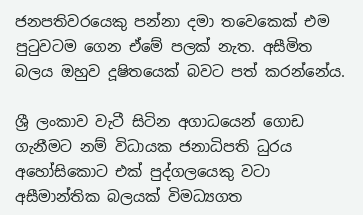ජනපතිවරයෙකු පන්නා දමා තවෙකෙක් එම පුටුවටම ගෙන ඒමේ පලක් නැත. අසීමිත බලය ඔහුව දූෂිතයෙක් බවට පත් කරන්නේය.

ශ්‍රී ලංකාව වැටී සිටින අගාධයෙන් ගොඩ ගැනීමට නම් විධායක ජනාධිපති ධුරය අහෝසිකොට එක් පුද්ගලයෙකු වටා අසීමාන්තික බලයක් විමධ්‍යගත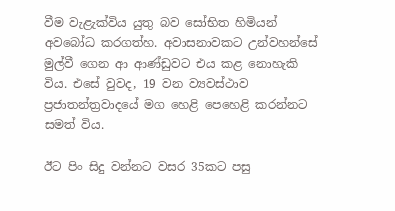වීම වැළැක්විය යුතු බව සෝභිත හිමියන් අවබෝධ කරගත්හ. අවාසනාවකට උන්වහන්සේ මුල්වී ගෙන ආ ආණ්ඩුවට එය කළ නොහැකි විය. එසේ වුවද, 19 වන ව්‍යවස්ථාව ප්‍රජාතන්ත්‍රවාදයේ මග හෙළි පෙහෙළි කරන්නට සමත් විය.

ඊට පිං සිදු වන්නට වසර 35කට පසු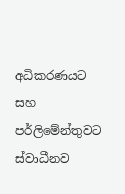අධිකරණයට සහ පර්ලිමේන්තුවට ස්වාධීනව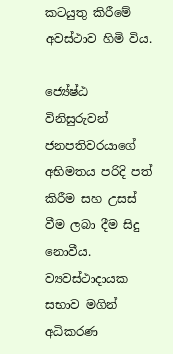කටයුතු කිරීමේ අවස්ථාව හිමි විය.

ජ්‍යේෂ්ඨ විනිසුරුවන් ජනපතිවරයාගේ අභිමතය පරිදි පත් කිරීම සහ උසස් වීම ලබා දීම සිදු නොවීය. ව්‍යවස්ථාදායක සභාව මගින් අධිකරණ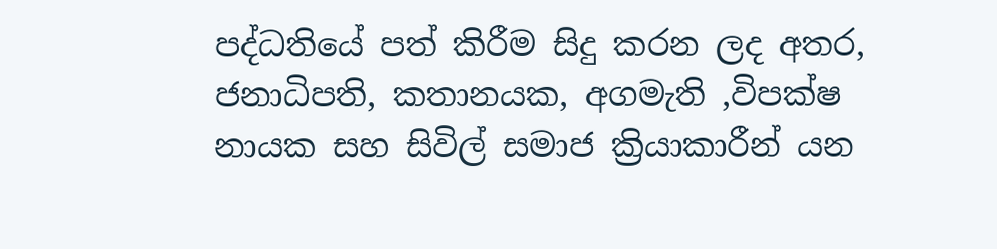පද්ධතියේ පත් කිරීම සිදු කරන ලද අතර, ජනාධිපති, කතානයක, අගමැති ,විපක්ෂ නායක සහ සිවිල් සමාජ ක්‍රියාකාරීන් යන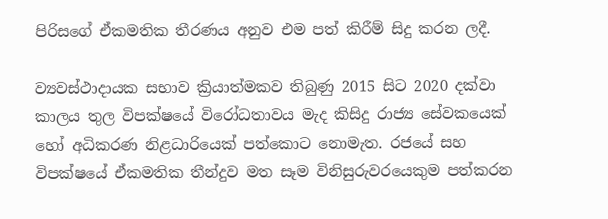පිරිසගේ ඒකමතික තීරණය අනුව එම පත් කිරීම් සිදු කරන ලදී.

ව්‍යවස්ථාදායක සභාව ක්‍රියාත්මකව තිබුණු 2015 සිට 2020 දක්වා කාලය තුල විපක්ෂයේ විරෝධතාවය මැද කිසිදු රාජ්‍ය සේවකයෙක් හෝ අධිකරණ නිළධාරියෙක් පත්කොට නොමැත. රජයේ සහ විපක්ෂයේ ඒකමතික තීන්දුව මත සෑම විනිසුරුවරයෙකුම පත්කරන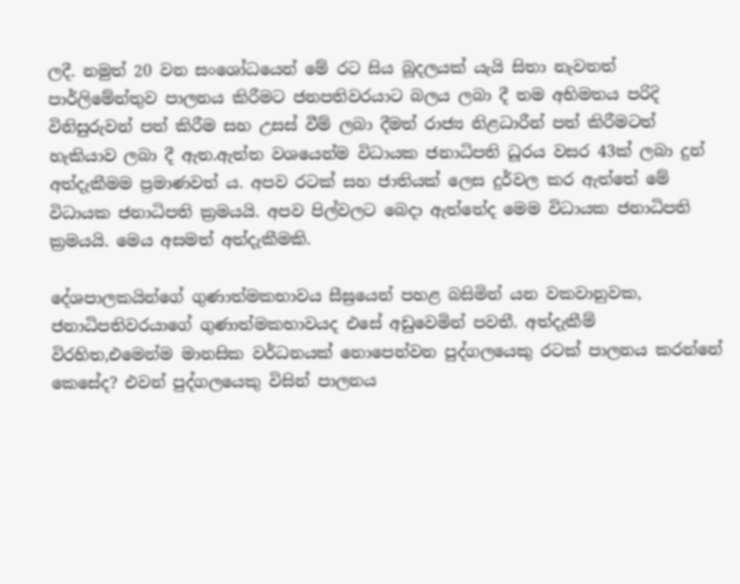ලදී. නමුත් 20 වන සංශෝධයෙන් මේ රට සිය බූදලයක් යැයි සිතා නැවතත් පාර්ලිමේන්තුව පාලනය කිරීමට ජනපතිවරයාට බලය ලබා දී තම අභිමතය පරිදි විනිසුරුවන් පත් කිරීම සහ උසස් වීම් ලබා දීමත් රාජ්‍ය නිළධාරීන් පත් කිරීමටත් හැකියාව ලබා දී ඇත.ඇත්ත වශයෙන්ම විධායක ජනාධිපති ධූරය වසර 43ක් ලබා දුන් අත්දැකීමම ප්‍රමාණවත් ය. අපව රටක් සහ ජාතියක් ලෙස දුර්වල කර ඇත්තේ මේ විධායක ජනාධිපති ක්‍රමයයි. අපව පිල්වලට බෙදා ඇත්තේද මෙම විධායක ජනාධිපති ක්‍රමයයි. මෙය අසමත් අත්දැකීමකි.

දේශපාලකයින්ගේ ගුණාත්මකභාවය සීඝ්‍රයෙන් පහළ බසිමින් යන වකවානුවක, ජනාධිපතිවරයාගේ ගුණාත්මකභාවයද එසේ අඩුවෙමින් පවතී. අත්දැකීම් විරහිත,එමෙන්ම මානසික වර්ධනයක් නොපෙන්වන පුද්ගලයෙකු රටක් පාලනය කරන්නේ කෙසේද? එවන් පුද්ගලයෙකු විසින් පාලනය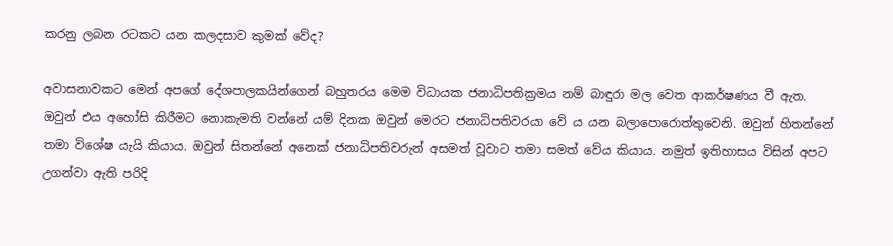කරනු ලබන රටකට යන කලදසාව කුමක් වේද?

අවාසනාවකට මෙන් අපගේ දේශපාලකයින්ගෙන් බහුතරය මෙම විධායක ජනාධිපතික්‍රමය නම් බාඳුරා මල වෙත ආකර්ෂණය වී ඇත. ඔවුන් එය අහෝසි කිරීමට නොකැමති වන්නේ යම් දිනක ඔවුන් මෙරට ජනාධිපතිවරයා වේ ය යන බලාපොරොත්තුවෙනි. ඔවුන් හිතන්නේ තමා විශේෂ යැයි කියාය. ඔවුන් සිතන්නේ අනෙක් ජනාධිපතිවරුන් අසමත් වූවාට තමා සමත් වේය කියාය. නමුත් ඉතිහාසය විසින් අපට උගන්වා ඇති පරිදි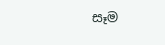සෑම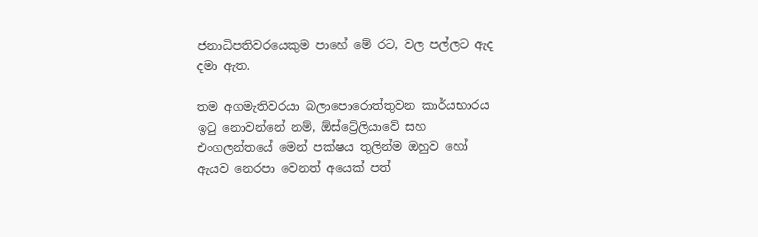ජනාධිපතිවරයෙකුම පාහේ මේ රට, වල පල්ලට ඇද දමා ඇත.

තම අගමැතිවරයා බලාපොරොත්තුවන කාර්යභාරය ඉටු නොවන්නේ නම්, ඕස්ට්‍රේලියාවේ සහ එංගලන්තයේ මෙන් පක්ෂය තුලින්ම ඔහුව හෝ ඇයව නෙරපා වෙනත් අයෙක් පත්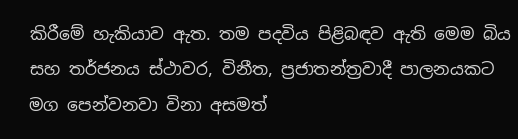කිරීමේ හැකියාව ඇත. තම පදවිය පිළිබඳව ඇති මෙම බිය සහ තර්ජනය ස්ථාවර, විනීත, ප්‍රජාතන්ත්‍රවාදී පාලනයකට මග පෙන්වනවා විනා අසමත්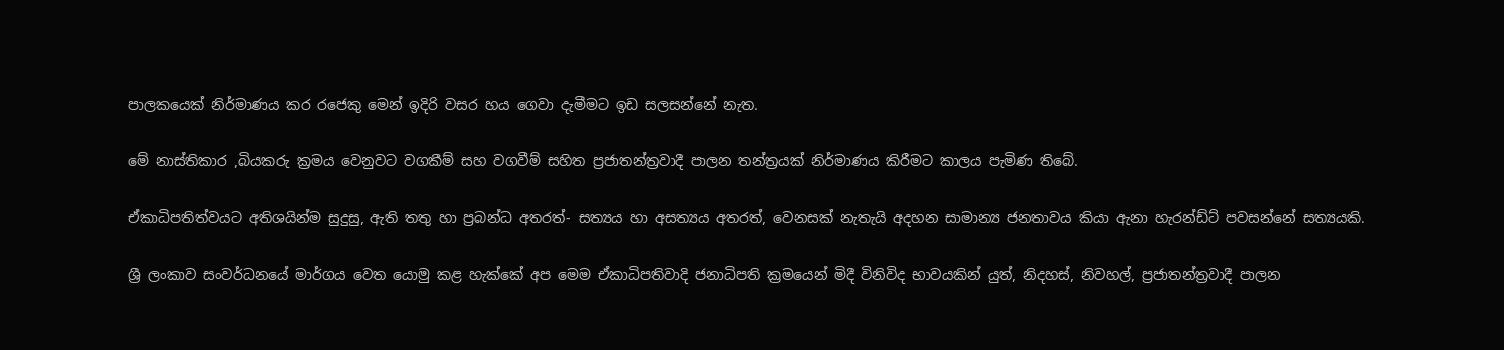පාලකයෙක් නිර්මාණය කර රජෙකු මෙන් ඉදිරි වසර හය ගෙවා දැමීමට ඉඩ සලසන්නේ නැත.

මේ නාස්තිකාර ,බියකරු ක්‍රමය වෙනුවට වගකීම් සහ වගවීම් සහිත ප්‍රජාතන්ත්‍රවාදී පාලන තන්ත්‍රයක් නිර්මාණය කිරීමට කාලය පැමිණ තිබේ.

ඒකාධිපතිත්වයට අතිශයින්ම සුදුසු, ඇති තතු හා ප්‍රබන්ධ අතරත්- සත්‍යය හා අසත්‍යය අතරත්, වෙනසක් නැතැයි අදහන සාමාන්‍ය ජනතාවය කියා ඇනා හැරන්ඩ්ට් පවසන්නේ සත්‍යයකි.

ශ්‍රී ලංකාව සංවර්ධනයේ මාර්ගය වෙත යොමු කළ හැක්කේ අප මෙම ඒකාධිපතිවාදි ජනාධිපති ක්‍රමයෙන් මිදී විනිවිද භාවයකින් යුත්, නිදහස්, නිවහල්, ප්‍රජාතන්ත්‍රවාදී පාලන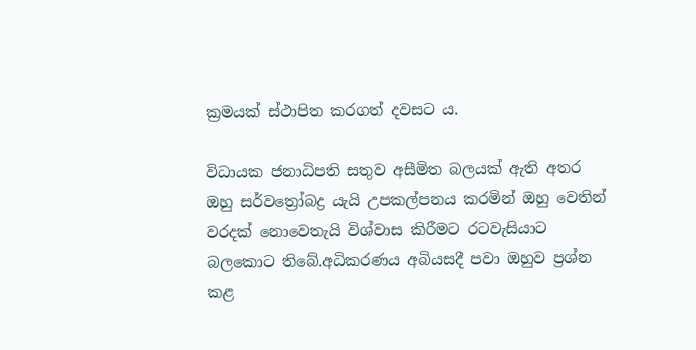ක්‍රමයක් ස්ථාපිත කරගත් දවසට ය.

විධායක ජනාධිපති සතුව අසීමිත බලයක් ඇති අතර ඔහු සර්වත්‍රෝබද්‍ර යැයි උපකල්පනය කරමින් ඔහු වෙතින් වරදක් නොවෙතැයි විශ්වාස කිරීමට රටවැසියාට බලකොට තිබේ.අධිකරණය අබියසදී පවා ඔහුව ප්‍රශ්න කළ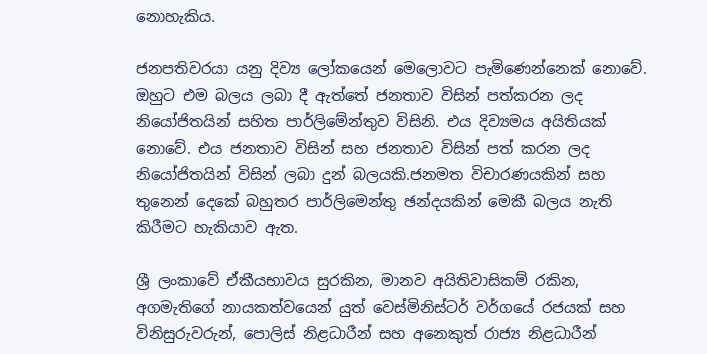නොහැකිය.

ජනපතිවරයා යනු දිව්‍ය ලෝකයෙන් මෙලොවට පැමිණෙන්නෙක් නොවේ. ඔහුට එම බලය ලබා දී ඇත්තේ ජනතාව විසින් පත්කරන ලද නියෝජිතයින් සහිත පාර්ලිමේන්තුව විසිනි. එය දිව්‍යමය අයිතියක් නොවේ. එය ජනතාව විසින් සහ ජනතාව විසින් පත් කරන ලද නියෝජිතයින් විසින් ලබා දුන් බලයකි.ජනමත විචාරණයකින් සහ තුනෙන් දෙකේ බහුතර පාර්ලිමෙන්තු ඡන්දයකින් මෙකී බලය නැති කිරීමට හැකියාව ඇත.

ශ්‍රී ලංකාවේ ඒකීයභාවය සුරකින, මානව අයිතිවාසිකම් රකින, අගමැතිගේ නායකත්වයෙන් යුත් වෙස්මිනිස්ටර් වර්ගයේ රජයක් සහ විනිසුරුවරුන්, පොලිස් නිළධාරීන් සහ අනෙකුත් රාජ්‍ය නිළධාරීන්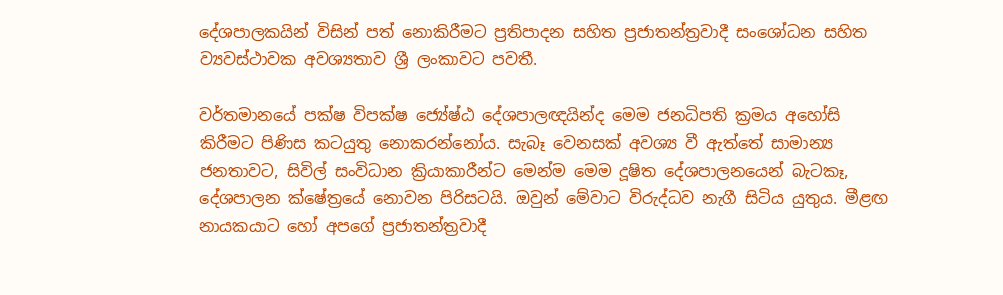දේශපාලකයින් විසින් පත් නොකිරීමට ප්‍රතිපාදන සහිත ප්‍රජාතන්ත්‍රවාදී සංශෝධන සහිත ව්‍යවස්ථාවක අවශ්‍යතාව ශ්‍රී ලංකාවට පවතී.

වර්තමානයේ පක්ෂ විපක්ෂ ජ්‍යේෂ්ඨ දේශපාලඥයින්ද මෙම ජනධිපති ක්‍රමය අහෝසි කිරීමට පිණිස කටයුතු නොකරන්නෝය. සැබෑ වෙනසක් අවශ්‍ය වී ඇත්තේ සාමාන්‍ය ජනතාවට, සිවිල් සංවිධාන ක්‍රියාකාරීන්ට මෙන්ම මෙම දූෂිත දේශපාලනයෙන් බැටකෑ, දේශපාලන ක්ෂේත්‍රයේ නොවන පිරිසටයි. ඔවුන් මේවාට විරුද්ධව නැගී සිටිය යුතුය. මීළඟ නායකයාට හෝ අපගේ ප්‍රජාතන්ත්‍රවාදී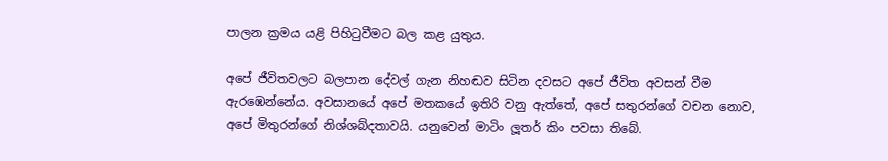පාලන ක්‍රමය යළි පිහිටුවීමට බල කළ යුතුය.

අපේ ජීවිතවලට බලපාන දේවල් ගැන නිහඬව සිටින දවසට අපේ ජීවිත අවසන් වීම ඇරඹෙන්නේය. අවසානයේ අපේ මතකයේ ඉතිරි වනු ඇත්තේ, අපේ සතුරන්ගේ වචන නොව, අපේ මිතුරන්ගේ නිශ්ශබ්දතාවයි. යනුවෙන් මාටිං ලූතර් කිං පවසා තිබේ.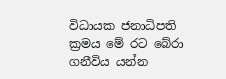විධායක ජනාධිපති ක්‍රමය මේ රට බේරා ගනීවිය යන්න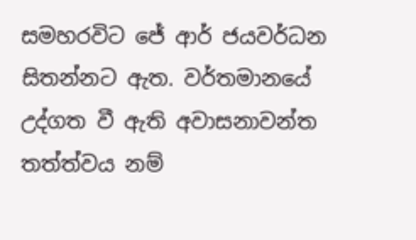සමහරවිට ජේ ආර් ජයවර්ධන සිතන්නට ඇත. වර්තමානයේ උද්ගත වී ඇති අවාසනාවන්ත තත්ත්වය නම්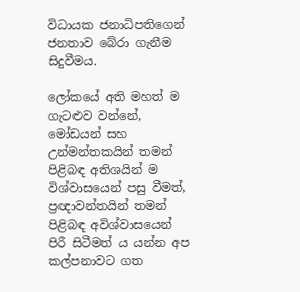විධායක ජනාධිපතිගෙන් ජනතාව බේරා ගැනීම සිදුවීමය.

ලෝකයේ අති මහත් ම ගැටළුව වන්නේ, මෝඩයන් සහ උන්මන්තකයින් තමන් පිළිබඳ අතිශයින් ම විශ්වාසයෙන් පසු වීමත්, ප්‍රඥාවන්තයින් තමන් පිළිබඳ අවිශ්වාසයෙන් පිරී සිටීමත් ය යන්න අප කල්පනාවට ගත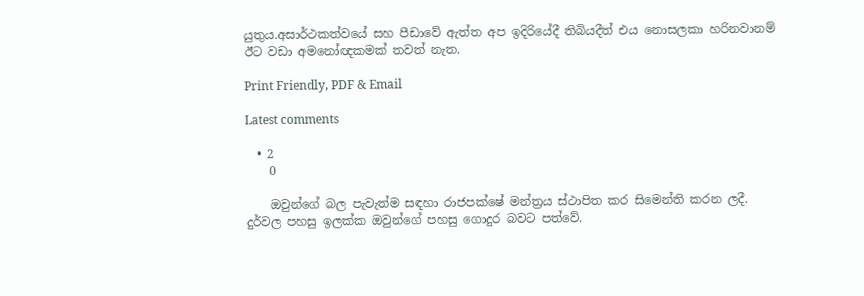යුතුය.අසාර්ථකත්වයේ සහ පීඩාවේ ඇත්ත අප ඉදිරියේදී තිබියදීත් එය නොසලකා හරිනවානම් ඊට වඩා අමනෝඥකමක් තවත් නැත.

Print Friendly, PDF & Email

Latest comments

  • 2
    0

    ඔවුන්ගේ බල පැවැත්ම සඳහා රාජපක්ෂේ මන්ත්‍රය ස්ථාපිත කර සිමෙන්ති කරන ලදී. දුර්වල පහසු ඉලක්ක ඔවුන්ගේ පහසු ගොදුර බවට පත්වේ.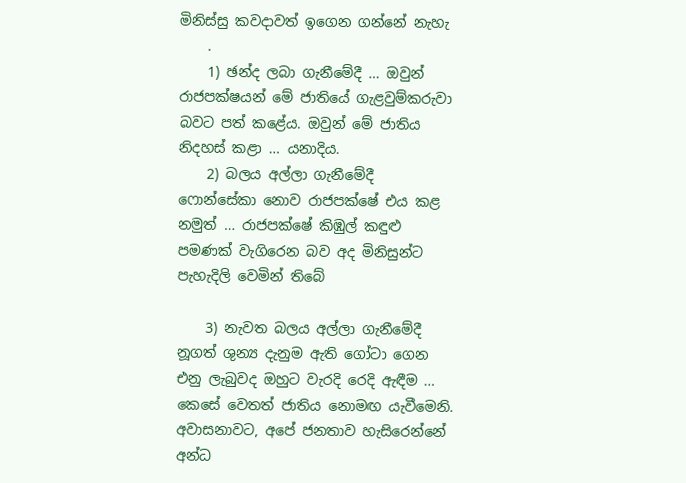මිනිස්සු කවදාවත් ඉගෙන ගන්නේ නැහැ
    .
    1) ඡන්ද ලබා ගැනීමේදී … ඔවුන් රාජපක්ෂයන් මේ ජාතියේ ගැළවුම්කරුවා බවට පත් කළේය. ඔවුන් මේ ජාතිය නිදහස් කළා … යනාදිය.
    2) බලය අල්ලා ගැනීමේදී ෆොන්සේකා නොව රාජපක්ෂේ එය කළ නමුත් … රාජපක්ෂේ කිඹුල් කඳුළු පමණක් වැගිරෙන බව අද මිනිසුන්ට පැහැදිලි වෙමින් තිබේ

    3) නැවත බලය අල්ලා ගැනීමේදී නූගත් ශුන්‍ය දැනුම ඇති ගෝටා ගෙන එනු ලැබුවද ඔහුට වැරදි රෙදි ඇඳීම … කෙසේ වෙතත් ජාතිය නොමඟ යැවීමෙනි. අවාසනාවට, අපේ ජනතාව හැසිරෙන්නේ අන්ධ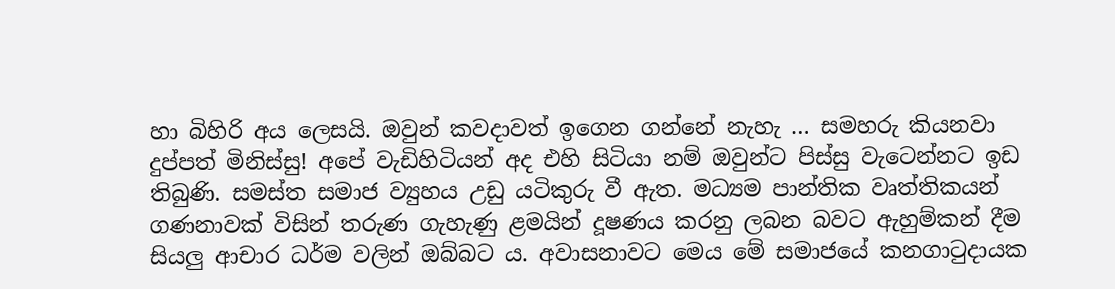හා බිහිරි අය ලෙසයි. ඔවුන් කවදාවත් ඉගෙන ගන්නේ නැහැ … සමහරු කියනවා දුප්පත් මිනිස්සු! අපේ වැඩිහිටියන් අද එහි සිටියා නම් ඔවුන්ට පිස්සු වැටෙන්නට ඉඩ තිබුණි. සමස්ත සමාජ ව්‍යුහය උඩු යටිකුරු වී ඇත. මධ්‍යම පාන්තික වෘත්තිකයන් ගණනාවක් විසින් තරුණ ගැහැණු ළමයින් දූෂණය කරනු ලබන බවට ඇහුම්කන් දීම සියලු ආචාර ධර්ම වලින් ඔබ්බට ය. අවාසනාවට මෙය මේ සමාජයේ කනගාටුදායක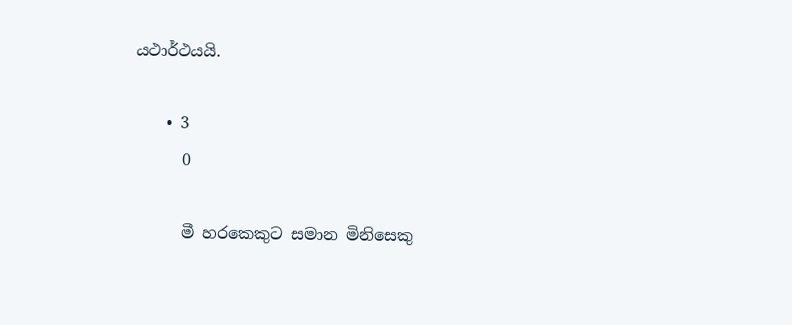යථාර්ථයයි.

    • 3
      0

      මී හරකෙකුට සමාන මිනිසෙකු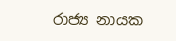රාජ්‍ය නායක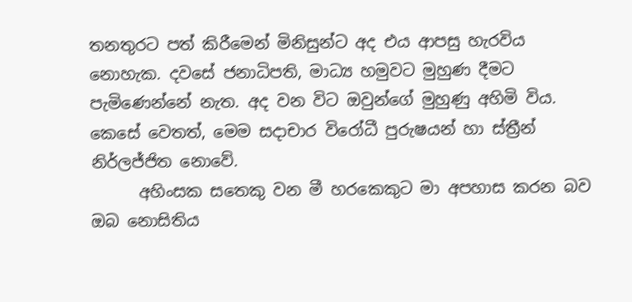තනතුරට පත් කිරීමෙන් මිනිසුන්ට අද එය ආපසු හැරවිය නොහැක. දවසේ ජනාධිපති, මාධ්‍ය හමුවට මුහුණ දීමට පැමිණෙන්නේ නැත. අද වන විට ඔවුන්ගේ මුහුණු අහිමි විය. කෙසේ වෙතත්, මෙම සදාචාර විරෝධී පුරුෂයන් හා ස්ත්‍රීන් නිර්ලජ්ජිත නොවේ.
      අහිංසක සතෙකු වන මී හරකෙකුට මා අපහාස කරන බව ඔබ නොසිතිය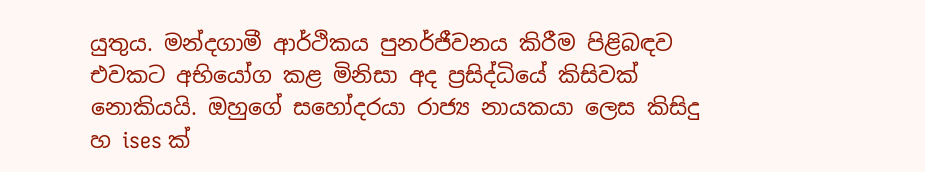යුතුය. මන්දගාමී ආර්ථිකය පුනර්ජීවනය කිරීම පිළිබඳව එවකට අභියෝග කළ මිනිසා අද ප්‍රසිද්ධියේ කිසිවක් නොකියයි. ඔහුගේ සහෝදරයා රාජ්‍ය නායකයා ලෙස කිසිදු හ ises ක්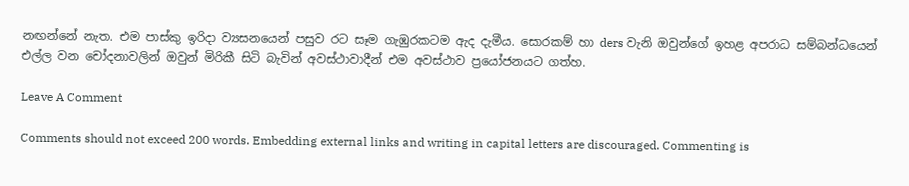නඟන්නේ නැත. එම පාස්කු ඉරිදා ව්‍යසනයෙන් පසුව රට සෑම ගැඹුරකටම ඇද දැමීය. සොරකම් හා ders වැනි ඔවුන්ගේ ඉහළ අපරාධ සම්බන්ධයෙන් එල්ල වන චෝදනාවලින් ඔවුන් මිරිකී සිටි බැවින් අවස්ථාවාදීන් එම අවස්ථාව ප්‍රයෝජනයට ගත්හ.

Leave A Comment

Comments should not exceed 200 words. Embedding external links and writing in capital letters are discouraged. Commenting is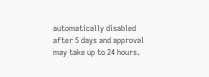automatically disabled after 5 days and approval may take up to 24 hours.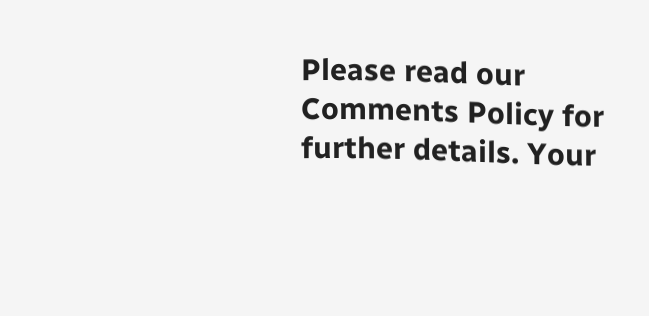Please read our Comments Policy for further details. Your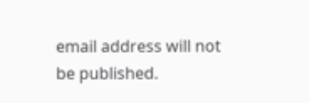email address will not be published.